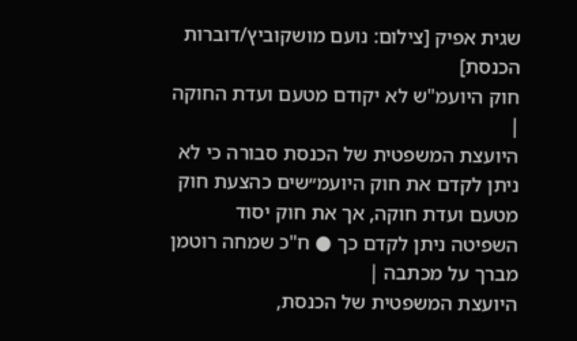שגית אפיק [צילום: נועם מושקוביץ/דוברות הכנסת]
חוק היועמ"ש לא יקודם מטעם ועדת החוקה |
היועצת המשפטית של הכנסת סבורה כי לא ניתן לקדם את חוק היועמ״שים כהצעת חוק מטעם ועדת חוקה, אך את חוק יסוד השפיטה ניתן לקדם כך ● ח"כ שמחה רוטמן מברך על מכתבה |
היועצת המשפטית של הכנסת,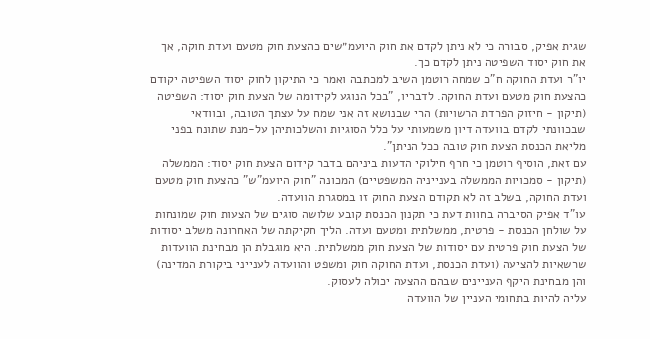שגית אפיק, סבורה כי לא ניתן לקדם את חוק היועמ״שים כהצעת חוק מטעם ועדת חוקה, אך את חוק יסוד השפיטה ניתן לקדם כך.
יו"ר ועדת החוקה ח"כ שמחה רוטמן השיב למכתבה ואמר כי התיקון לחוק יסוד השפיטה יקודם כהצעת חוק מטעם ועדת החוקה. לדבריו, "בכל הנוגע לקידומה של הצעת חוק יסוד: השפיטה (תיקון - חיזוק הפרדת הרשויות) הרי שבנושא זה אני שמח על עצתך הטובה, ובוודאי שבכוונתי לקדם בוועדה דיון משמעותי על כלל הסוגיות והשלכותיהן על-מנת שתונח בפני מליאת הכנסת הצעת חוק טובה ככל הניתן".
עם זאת, הוסיף רוטמן כי חרף חילוקי הדעות ביניהם בדבר קידום הצעת חוק יסוד: הממשלה (תיקון - סמכויות הממשלה בענייניה המשפטיים) המכונה "חוק היועמ"ש" כהצעת חוק מטעם ועדת החוקה, בשלב זה לא תקודם הצעת החוק זו במסגרת הוועדה.
עו"ד אפיק הסיברה בחוות דעת כי תקנון הכנסת קובע שלושה סוגים של הצעות חוק שמונחות על שולחן הכנסת - פרטית, ממשלתית ומטעם ועדה. הליך חקיקתה של האחרונה משלב יסודות של הצעת חוק פרטית עם יסודות של הצעת חוק ממשלתית. היא מוגבלת הן מבחינת הוועדות שרשאיות להציעה (ועדת הכנסת, ועדת החוקה חוק ומשפט והוועדה לענייני ביקורת המדינה) והן מבחינת היקף העניינים שבהם ההצעה יכולה לעסוק.
עליה להיות בתחומי העניין של הוועדה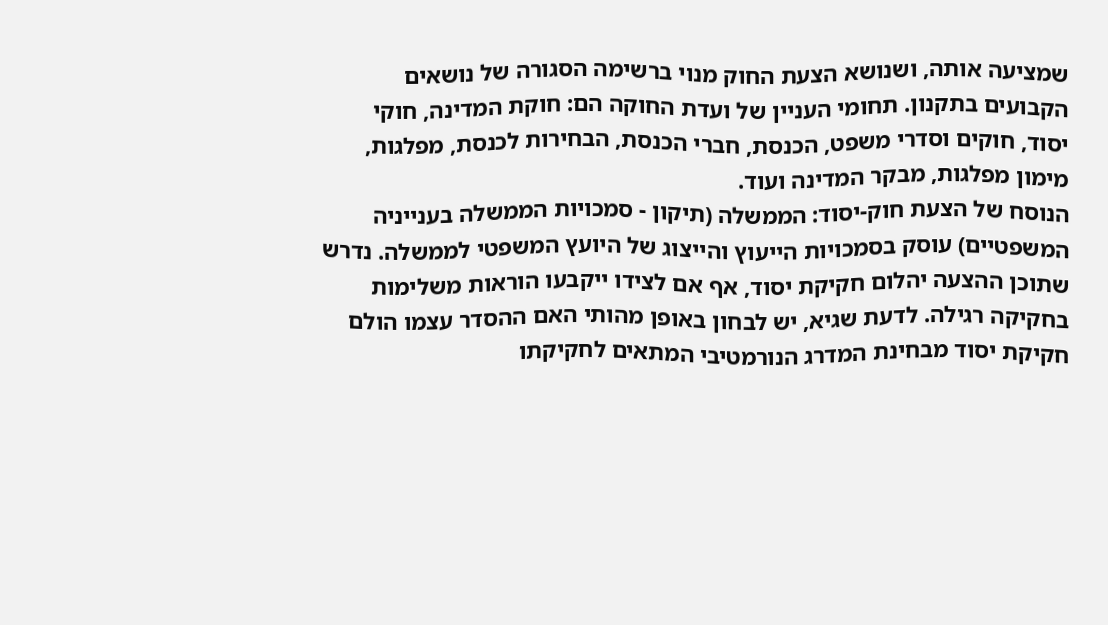שמציעה אותה, ושנושא הצעת החוק מנוי ברשימה הסגורה של נושאים הקבועים בתקנון. תחומי העניין של ועדת החוקה הם: חוקת המדינה, חוקי יסוד, חוקים וסדרי משפט, הכנסת, חברי הכנסת, הבחירות לכנסת, מפלגות, מימון מפלגות, מבקר המדינה ועוד.
הנוסח של הצעת חוק-יסוד: הממשלה (תיקון - סמכויות הממשלה בענייניה המשפטיים) עוסק בסמכויות הייעוץ והייצוג של היועץ המשפטי לממשלה. נדרש שתוכן ההצעה יהלום חקיקת יסוד, אף אם לצידו ייקבעו הוראות משלימות בחקיקה רגילה. לדעת שגיא, יש לבחון באופן מהותי האם ההסדר עצמו הולם חקיקת יסוד מבחינת המדרג הנורמטיבי המתאים לחקיקתו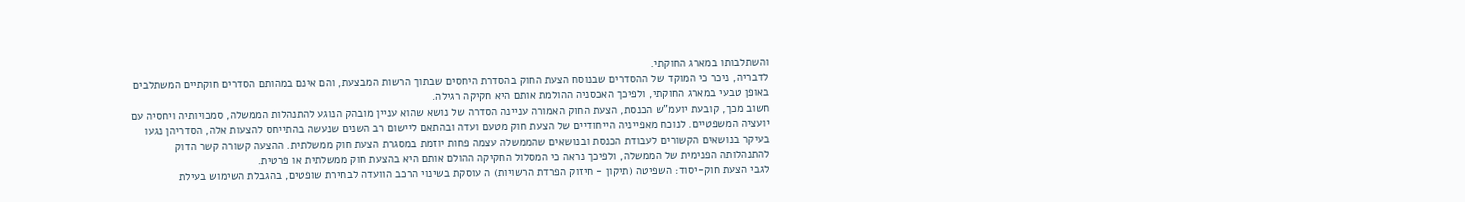והשתלבותו במארג החוקתי.
לדבריה, ניכר כי המוקד של ההסדרים שבנוסח הצעת החוק בהסדרת היחסים שבתוך הרשות המבצעת, והם אינם במהותם הסדרים חוקתיים המשתלבים באופן טבעי במארג החוקתי, ולפיכך האכסניה ההולמת אותם היא חקיקה רגילה.
חשוב מכך, קובעת יועמ"ש הכנסת, הצעת החוק האמורה עניינה הסדרה של נושא שהוא עניין מובהק הנוגע להתנהלות הממשלה, סמכויותיה ויחסיה עם יועציה המשפטיים. לנוכח מאפייניה הייחודיים של הצעת חוק מטעם ועדה ובהתאם ליישום רב השנים שנעשה בהתייחס להצעות אלה, הסדריהן נגעו בעיקר בנושאים הקשורים לעבודת הכנסת ובנושאים שהממשלה עצמה פחות יוזמת במסגרת הצעת חוק ממשלתית. ההצעה קשורה קשר הדוק להתנהלותה הפנימית של הממשלה, ולפיכך נראה כי המסלול החקיקה ההולם אותם היא בהצעת חוק ממשלתית או פרטית.
לגבי הצעת חוק-יסוד: השפיטה (תיקון - חיזוק הפרדת הרשויות) ה עוסקת בשינוי הרכב הוועדה לבחירת שופטים, בהגבלת השימוש בעילת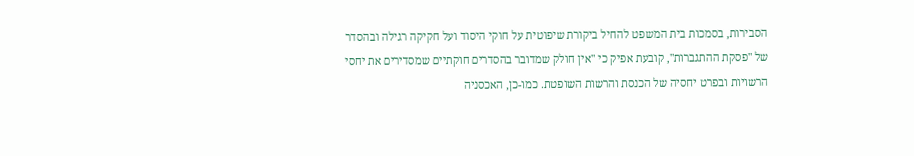הסבירות, בסמכות בית המשפט להחיל ביקורת שיפוטית על חוקי היסוד ועל חקיקה רגילה ובהסדר של "פסקת ההתגברות", קובעת אפיק כי "אין חולק שמדובר בהסדרים חוקתיים שמסדירים את יחסי הרשויות ובפרט יחסיה של הכנסת והרשות השופטת. כמו-כן, האכסניה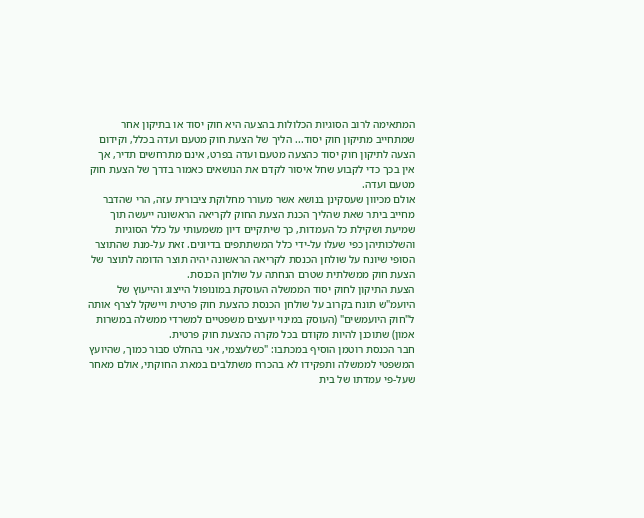המתאימה לרוב הסוגיות הכלולות בהצעה היא חוק יסוד או בתיקון אחר שמתחייב מתיקון חוק יסוד... הליך של הצעת חוק מטעם ועדה בכלל, וקידום הצעה לתיקון חוק יסוד כהצעה מטעם ועדה בפרט, אינם מתרחשים תדיר, אך אין בכך כדי לקבוע שחל איסור לקדם את הנושאים כאמור בדרך של הצעת חוק מטעם ועדה.
אולם מכיוון שעסקינן בנושא אשר מעורר מחלוקת ציבורית עזה, הרי שהדבר מחייב ביתר שאת שהליך הכנת הצעת החוק לקריאה הראשונה ייעשה תוך שמיעת ושקילת כל העמדות, כך שיתקיים דיון משמעותי על כלל הסוגיות והשלכותיהן כפי שעלו על-ידי כלל המשתתפים בדיונים. זאת על-מנת שהתוצר הסופי שיונח על שולחן הכנסת לקריאה הראשונה יהיה תוצר הדומה לתוצר של הצעת חוק ממשלתית שטרם הנחתה על שולחן הכנסת.
הצעת התיקון לחוק יסוד הממשלה העוסקת במונופול הייצוג והייעוץ של היועמ"ש תונח בקרוב על שולחן הכנסת כהצעת חוק פרטית ויישקל לצרף אותה ל"חוק היועמשים" (העוסק במינוי יועצים משפטיים למשרדי ממשלה במשרות אמון) שתוכנן להיות מקודם בכל מקרה כהצעת חוק פרטית.
חבר הכנסת רוטמן הוסיף במכתבו: "כשלעצמי, אני בהחלט סבור כמוך, שהיועץ המשפטי לממשלה ותפקידו לא בהכרח משתלבים במארג החוקתי, אולם מאחר שעל-פי עמדתו של בית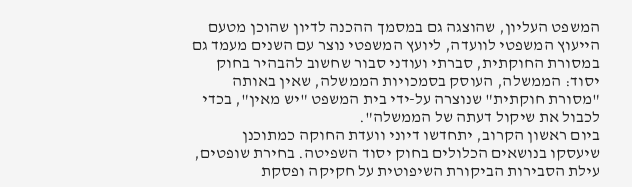המשפט העליון, שהוצגה גם במסמך ההכנה לדיון שהוכן מטעם הייעוץ המשפטי לוועדה, ליועץ המשפטי נוצר עם השנים מעמד גם במסורת החוקתית, סברתי ועודני סבור שחשוב להבהיר בחוק יסוד: הממשלה, העוסק בסמכויות הממשלה, שאין באותה "מסורת חוקתית" שנוצרה על-ידי בית המשפט "יש מאין", בכדי לכבול את שיקול דעתה של הממשלה".
ביום ראשון הקרוב, יתחדשו דיוני וועדת החוקה כמתוכנן שיעסקו בנושאים הכלולים בחוק יסוד השפיטה. בחירת שופטים, עילת הסבירות הביקורת השיפוטית על חקיקה ופסקת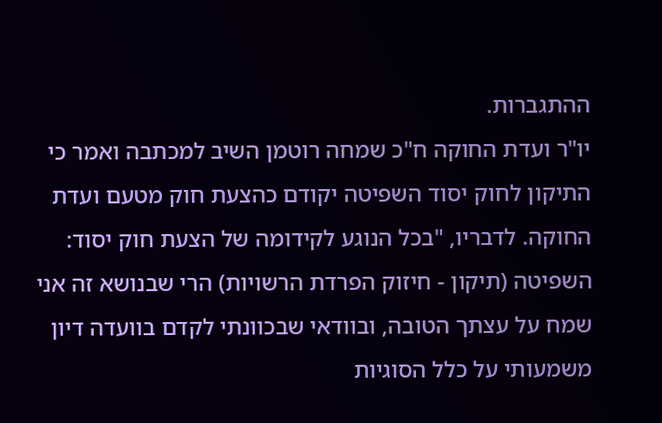ההתגברות.
יו"ר ועדת החוקה ח"כ שמחה רוטמן השיב למכתבה ואמר כי התיקון לחוק יסוד השפיטה יקודם כהצעת חוק מטעם ועדת החוקה. לדבריו, "בכל הנוגע לקידומה של הצעת חוק יסוד: השפיטה (תיקון - חיזוק הפרדת הרשויות) הרי שבנושא זה אני שמח על עצתך הטובה, ובוודאי שבכוונתי לקדם בוועדה דיון משמעותי על כלל הסוגיות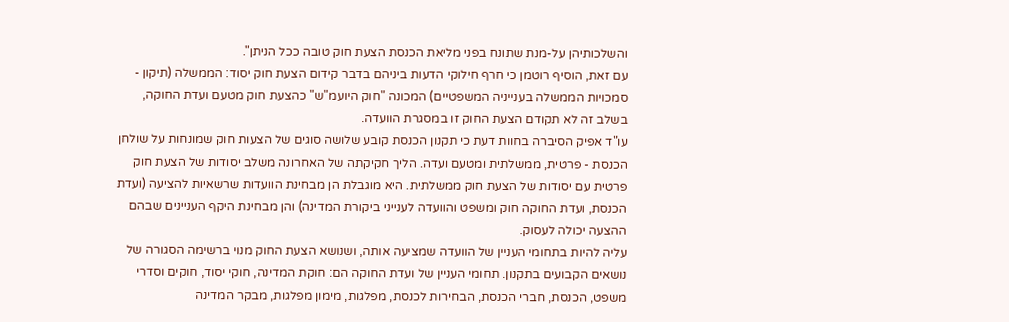והשלכותיהן על-מנת שתונח בפני מליאת הכנסת הצעת חוק טובה ככל הניתן".
עם זאת, הוסיף רוטמן כי חרף חילוקי הדעות ביניהם בדבר קידום הצעת חוק יסוד: הממשלה (תיקון - סמכויות הממשלה בענייניה המשפטיים) המכונה "חוק היועמ"ש" כהצעת חוק מטעם ועדת החוקה, בשלב זה לא תקודם הצעת החוק זו במסגרת הוועדה.
עו"ד אפיק הסיברה בחוות דעת כי תקנון הכנסת קובע שלושה סוגים של הצעות חוק שמונחות על שולחן הכנסת - פרטית, ממשלתית ומטעם ועדה. הליך חקיקתה של האחרונה משלב יסודות של הצעת חוק פרטית עם יסודות של הצעת חוק ממשלתית. היא מוגבלת הן מבחינת הוועדות שרשאיות להציעה (ועדת הכנסת, ועדת החוקה חוק ומשפט והוועדה לענייני ביקורת המדינה) והן מבחינת היקף העניינים שבהם ההצעה יכולה לעסוק.
עליה להיות בתחומי העניין של הוועדה שמציעה אותה, ושנושא הצעת החוק מנוי ברשימה הסגורה של נושאים הקבועים בתקנון. תחומי העניין של ועדת החוקה הם: חוקת המדינה, חוקי יסוד, חוקים וסדרי משפט, הכנסת, חברי הכנסת, הבחירות לכנסת, מפלגות, מימון מפלגות, מבקר המדינה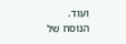ועוד.
הנוסח של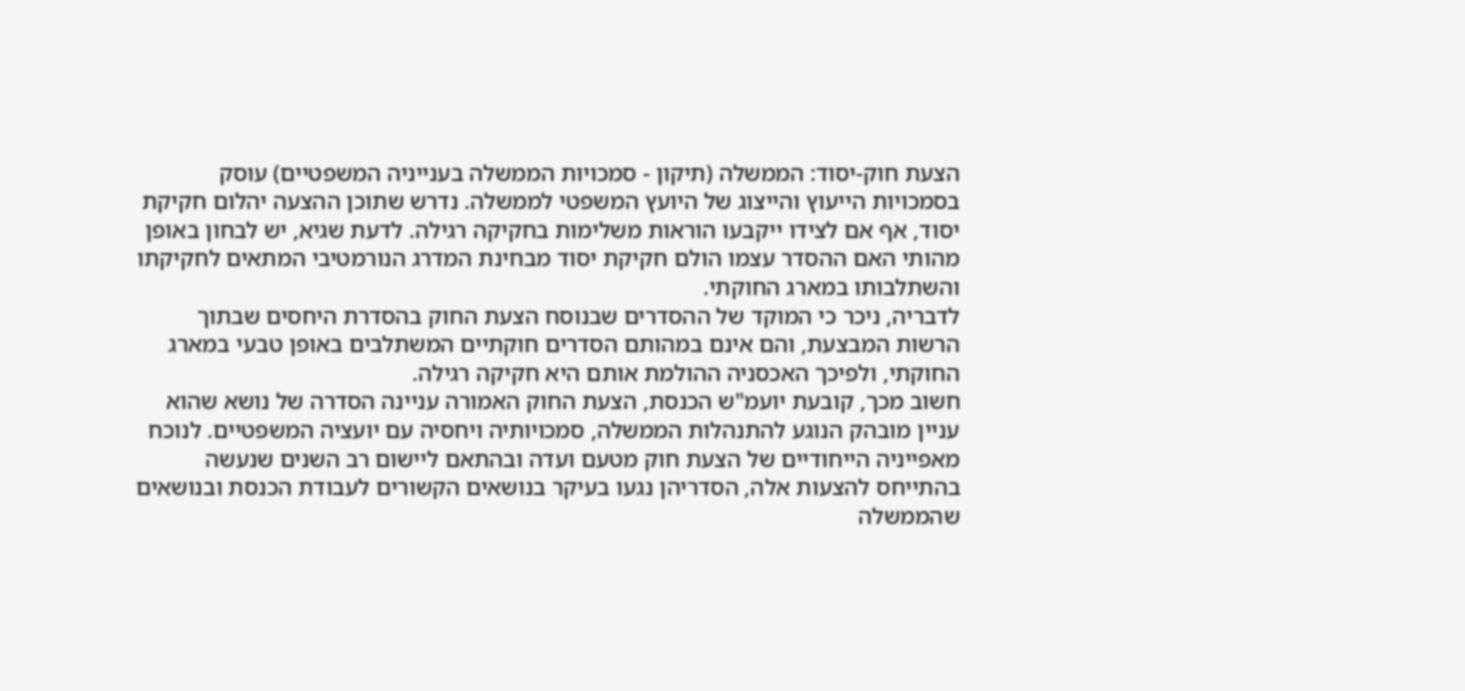הצעת חוק-יסוד: הממשלה (תיקון - סמכויות הממשלה בענייניה המשפטיים) עוסק בסמכויות הייעוץ והייצוג של היועץ המשפטי לממשלה. נדרש שתוכן ההצעה יהלום חקיקת יסוד, אף אם לצידו ייקבעו הוראות משלימות בחקיקה רגילה. לדעת שגיא, יש לבחון באופן מהותי האם ההסדר עצמו הולם חקיקת יסוד מבחינת המדרג הנורמטיבי המתאים לחקיקתו והשתלבותו במארג החוקתי.
לדבריה, ניכר כי המוקד של ההסדרים שבנוסח הצעת החוק בהסדרת היחסים שבתוך הרשות המבצעת, והם אינם במהותם הסדרים חוקתיים המשתלבים באופן טבעי במארג החוקתי, ולפיכך האכסניה ההולמת אותם היא חקיקה רגילה.
חשוב מכך, קובעת יועמ"ש הכנסת, הצעת החוק האמורה עניינה הסדרה של נושא שהוא עניין מובהק הנוגע להתנהלות הממשלה, סמכויותיה ויחסיה עם יועציה המשפטיים. לנוכח מאפייניה הייחודיים של הצעת חוק מטעם ועדה ובהתאם ליישום רב השנים שנעשה בהתייחס להצעות אלה, הסדריהן נגעו בעיקר בנושאים הקשורים לעבודת הכנסת ובנושאים שהממשלה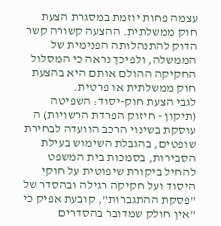עצמה פחות יוזמת במסגרת הצעת חוק ממשלתית. ההצעה קשורה קשר הדוק להתנהלותה הפנימית של הממשלה, ולפיכך נראה כי המסלול החקיקה ההולם אותם היא בהצעת חוק ממשלתית או פרטית.
לגבי הצעת חוק-יסוד: השפיטה (תיקון - חיזוק הפרדת הרשויות) ה עוסקת בשינוי הרכב הוועדה לבחירת שופטים, בהגבלת השימוש בעילת הסבירות, בסמכות בית המשפט להחיל ביקורת שיפוטית על חוקי היסוד ועל חקיקה רגילה ובהסדר של "פסקת ההתגברות", קובעת אפיק כי "אין חולק שמדובר בהסדרים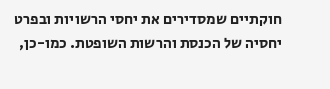חוקתיים שמסדירים את יחסי הרשויות ובפרט יחסיה של הכנסת והרשות השופטת. כמו-כן,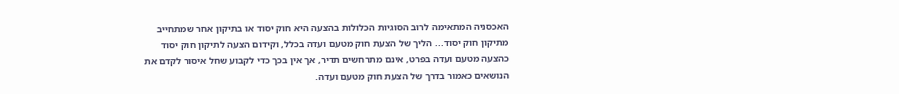האכסניה המתאימה לרוב הסוגיות הכלולות בהצעה היא חוק יסוד או בתיקון אחר שמתחייב מתיקון חוק יסוד... הליך של הצעת חוק מטעם ועדה בכלל, וקידום הצעה לתיקון חוק יסוד כהצעה מטעם ועדה בפרט, אינם מתרחשים תדיר, אך אין בכך כדי לקבוע שחל איסור לקדם את הנושאים כאמור בדרך של הצעת חוק מטעם ועדה.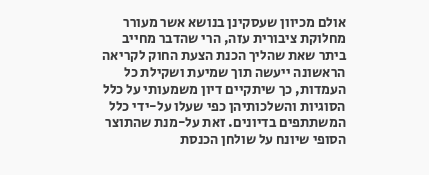אולם מכיוון שעסקינן בנושא אשר מעורר מחלוקת ציבורית עזה, הרי שהדבר מחייב ביתר שאת שהליך הכנת הצעת החוק לקריאה הראשונה ייעשה תוך שמיעת ושקילת כל העמדות, כך שיתקיים דיון משמעותי על כלל הסוגיות והשלכותיהן כפי שעלו על-ידי כלל המשתתפים בדיונים. זאת על-מנת שהתוצר הסופי שיונח על שולחן הכנסת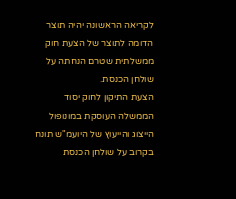לקריאה הראשונה יהיה תוצר הדומה לתוצר של הצעת חוק ממשלתית שטרם הנחתה על שולחן הכנסת.
הצעת התיקון לחוק יסוד הממשלה העוסקת במונופול הייצוג והייעוץ של היועמ"ש תונח בקרוב על שולחן הכנסת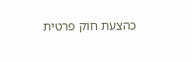כהצעת חוק פרטית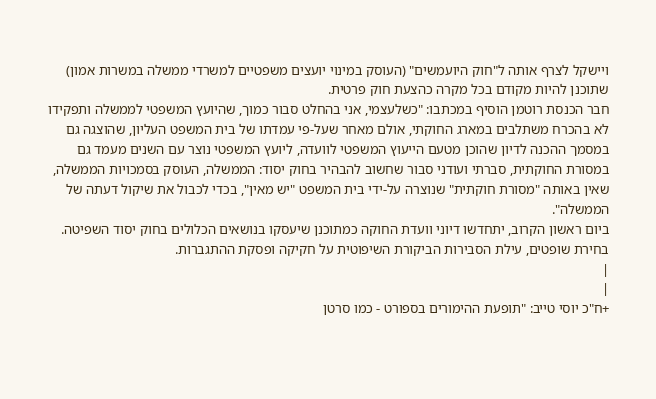ויישקל לצרף אותה ל"חוק היועמשים" (העוסק במינוי יועצים משפטיים למשרדי ממשלה במשרות אמון) שתוכנן להיות מקודם בכל מקרה כהצעת חוק פרטית.
חבר הכנסת רוטמן הוסיף במכתבו: "כשלעצמי, אני בהחלט סבור כמוך, שהיועץ המשפטי לממשלה ותפקידו לא בהכרח משתלבים במארג החוקתי, אולם מאחר שעל-פי עמדתו של בית המשפט העליון, שהוצגה גם במסמך ההכנה לדיון שהוכן מטעם הייעוץ המשפטי לוועדה, ליועץ המשפטי נוצר עם השנים מעמד גם במסורת החוקתית, סברתי ועודני סבור שחשוב להבהיר בחוק יסוד: הממשלה, העוסק בסמכויות הממשלה, שאין באותה "מסורת חוקתית" שנוצרה על-ידי בית המשפט "יש מאין", בכדי לכבול את שיקול דעתה של הממשלה".
ביום ראשון הקרוב, יתחדשו דיוני וועדת החוקה כמתוכנן שיעסקו בנושאים הכלולים בחוק יסוד השפיטה. בחירת שופטים, עילת הסבירות הביקורת השיפוטית על חקיקה ופסקת ההתגברות.
|
|
+ח"כ יוסי טייב: "תופעת ההימורים בספורט - כמו סרטן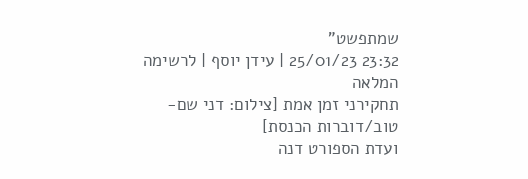שמתפשט"
23:32 25/01/23 | עידן יוסף | לרשימה המלאה
תחקירני זמן אמת [צילום: דני שם-טוב/דוברות הכנסת]
ועדת הספורט דנה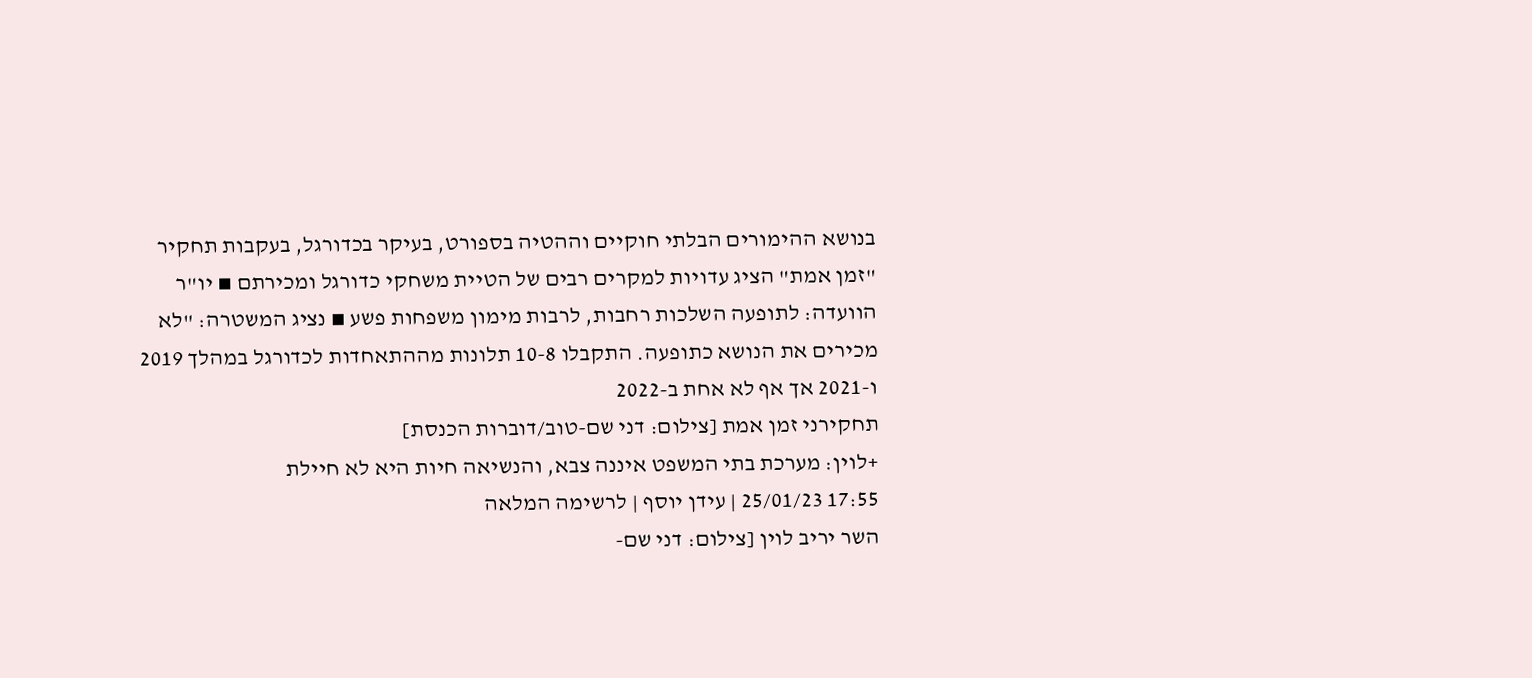בנושא ההימורים הבלתי חוקיים וההטיה בספורט, בעיקר בכדורגל, בעקבות תחקיר "זמן אמת" הציג עדויות למקרים רבים של הטיית משחקי כדורגל ומכירתם ▪ יו"ר הוועדה: לתופעה השלכות רחבות, לרבות מימון משפחות פשע ▪ נציג המשטרה: "לא מכירים את הנושא כתופעה. התקבלו 10-8 תלונות מההתאחדות לכדורגל במהלך 2019 ו-2021 אך אף לא אחת ב-2022
תחקירני זמן אמת [צילום: דני שם-טוב/דוברות הכנסת]
+לוין: מערכת בתי המשפט איננה צבא, והנשיאה חיות היא לא חיילת
17:55 25/01/23 | עידן יוסף | לרשימה המלאה
השר יריב לוין [צילום: דני שם-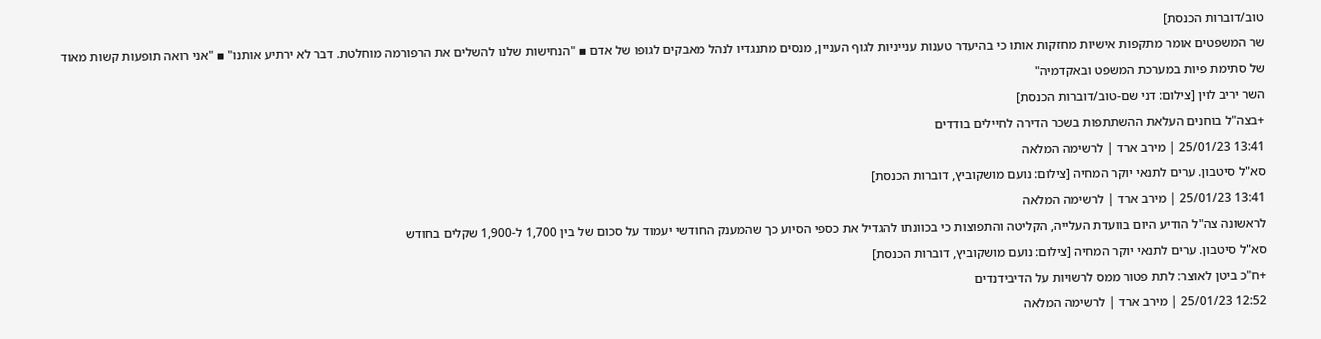טוב/דוברות הכנסת]
שר המשפטים אומר מתקפות אישיות מחזקות אותו כי בהיעדר טענות ענייניות לגוף העניין, מנסים מתנגדיו לנהל מאבקים לגופו של אדם ▪ "הנחישות שלנו להשלים את הרפורמה מוחלטת. דבר לא ירתיע אותנו" ▪ "אני רואה תופעות קשות מאוד של סתימת פיות במערכת המשפט ובאקדמיה"
השר יריב לוין [צילום: דני שם-טוב/דוברות הכנסת]
+בצה"ל בוחנים העלאת ההשתתפות בשכר הדירה לחיילים בודדים
13:41 25/01/23 | מירב ארד | לרשימה המלאה
סא"ל סיטבון. ערים לתנאי יוקר המחיה [צילום: נועם מושקוביץ, דוברות הכנסת]
13:41 25/01/23 | מירב ארד | לרשימה המלאה
לראשונה צה"ל הודיע היום בוועדת העלייה, הקליטה והתפוצות כי בכוונתו להגדיל את כספי הסיוע כך שהמענק החודשי יעמוד על סכום של בין 1,700 ל-1,900 שקלים בחודש
סא"ל סיטבון. ערים לתנאי יוקר המחיה [צילום: נועם מושקוביץ, דוברות הכנסת]
+ח"כ ביטן לאוצר: לתת פטור ממס לרשויות על הדיבידנדים
12:52 25/01/23 | מירב ארד | לרשימה המלאה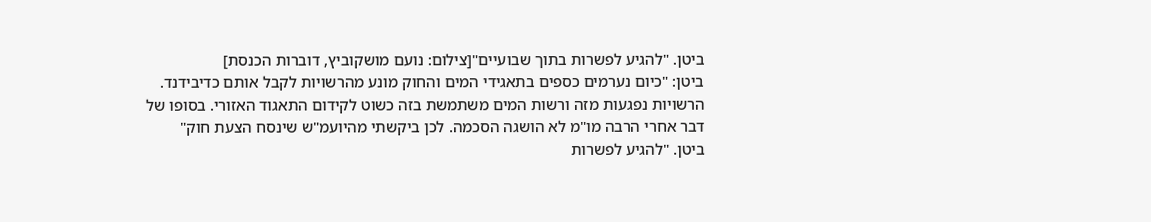ביטן. "להגיע לפשרות בתוך שבועיים"[צילום: נועם מושקוביץ, דוברות הכנסת]
ביטן: "כיום נערמים כספים בתאגידי המים והחוק מונע מהרשויות לקבל אותם כדיבידנד. הרשויות נפגעות מזה ורשות המים משתמשת בזה כשוט לקידום התאגוד האזורי. בסופו של דבר אחרי הרבה מו"מ לא הושגה הסכמה. לכן ביקשתי מהיועמ"ש שינסח הצעת חוק"
ביטן. "להגיע לפשרות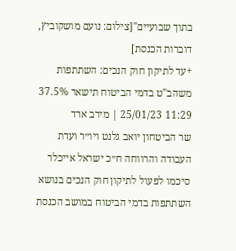בתוך שבועיים"[צילום: נועם מושקוביץ, דוברות הכנסת]
+עד לתיקון חוק הנכים: השתתפות משהב"ט בדמי הביטוח תישאר 37.5%
11:29 25/01/23 | מירב ארד
שר הביטחון יואב גלנט ויו״ר ועדת העבודה והרווחה ח״כ ישראל אייכלר סיכמו לפעול לתיקון חוק הנכים בנושא השתתפות בדמי הביטוח במושב הכנסת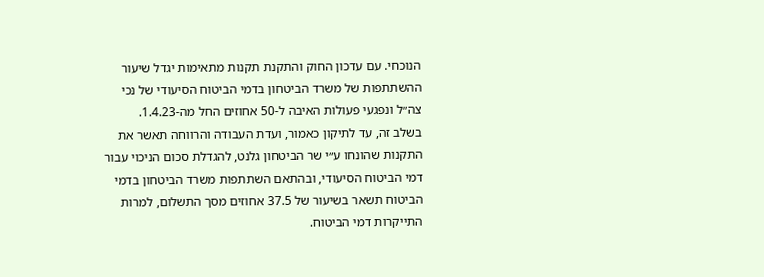הנוכחי. עם עדכון החוק והתקנת תקנות מתאימות יגדל שיעור ההשתתפות של משרד הביטחון בדמי הביטוח הסיעודי של נכי צה״ל ונפגעי פעולות האיבה ל-50 אחוזים החל מה-1.4.23.
בשלב זה, עד לתיקון כאמור, ועדת העבודה והרווחה תאשר את התקנות שהונחו ע״י שר הביטחון גלנט, להגדלת סכום הניכוי עבור דמי הביטוח הסיעודי, ובהתאם השתתפות משרד הביטחון בדמי הביטוח תשאר בשיעור של 37.5 אחוזים מסך התשלום, למרות התייקרות דמי הביטוח.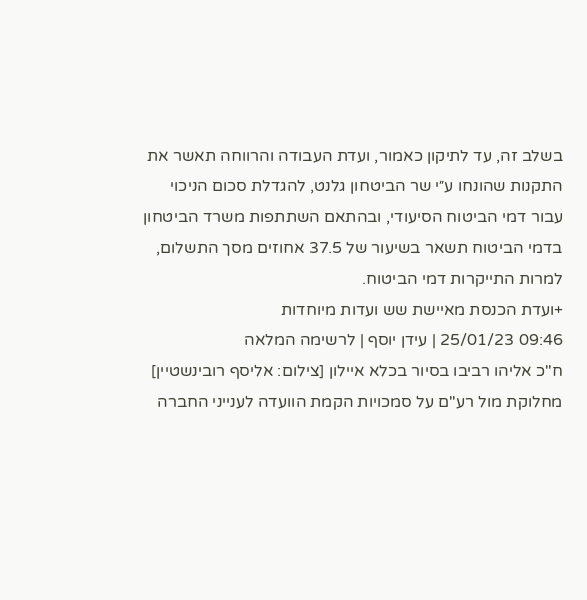בשלב זה, עד לתיקון כאמור, ועדת העבודה והרווחה תאשר את התקנות שהונחו ע״י שר הביטחון גלנט, להגדלת סכום הניכוי עבור דמי הביטוח הסיעודי, ובהתאם השתתפות משרד הביטחון בדמי הביטוח תשאר בשיעור של 37.5 אחוזים מסך התשלום, למרות התייקרות דמי הביטוח.
+ועדת הכנסת מאיישת שש ועדות מיוחדות
09:46 25/01/23 | עידן יוסף | לרשימה המלאה
ח"כ אליהו רביבו בסיור בכלא איילון [צילום: אליסף רובינשטיין]
מחלוקת מול רע"ם על סמכויות הקמת הוועדה לענייני החברה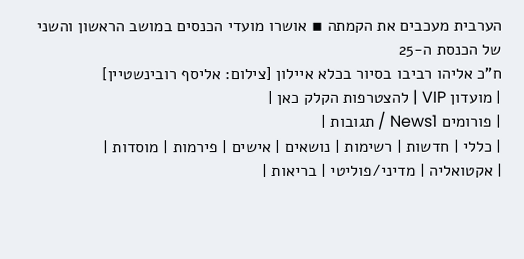הערבית מעכבים את הקמתה ▪ אושרו מועדי הכנסים במושב הראשון והשני של הכנסת ה-25
ח"כ אליהו רביבו בסיור בכלא איילון [צילום: אליסף רובינשטיין]
| מועדון VIP | להצטרפות הקלק כאן |
| פורומים News1 / תגובות |
| כללי | חדשות | רשימות | נושאים | אישים | פירמות | מוסדות |
| אקטואליה | מדיני/פוליטי | בריאות |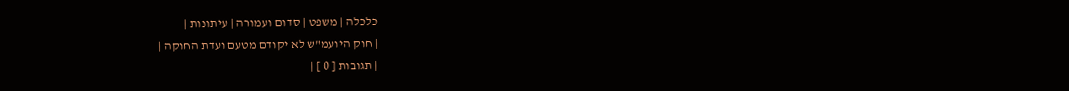כלכלה | משפט | סדום ועמורה | עיתונות |
| חוק היועמ"ש לא יקודם מטעם ועדת החוקה |
| תגובות [ 0 ] |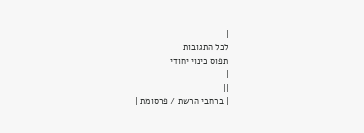|
לכל התגובות
תפוס כינוי יחודי
|
||
| ברחבי הרשת / פרסומת |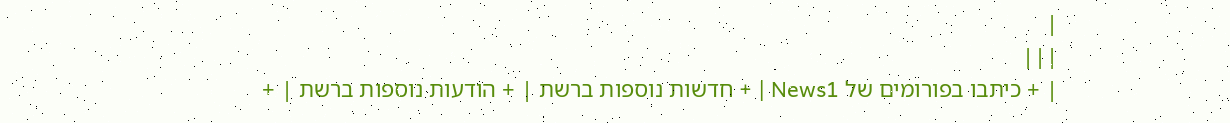|
|||
| + כיתבו בפורומים של News1 | + חדשות נוספות ברשת | + הודעות נוספות ברשת | +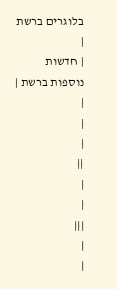בלוגרים ברשת |
| חדשות נוספות ברשת |
|
|
|
||
|
|
|||
|
|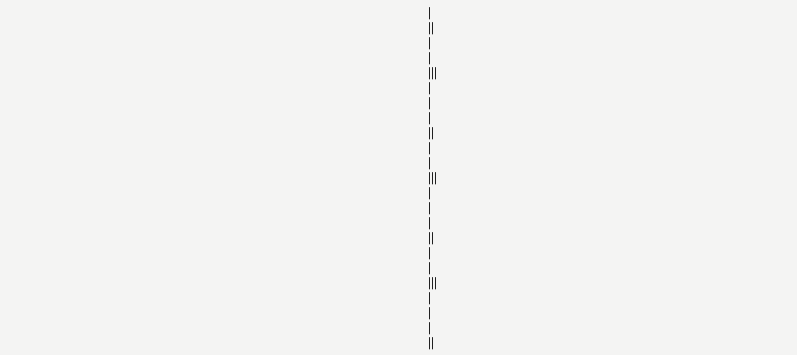|
||
|
|
|||
|
|
|
||
|
|
|||
|
|
|
||
|
|
|||
|
|
|
||